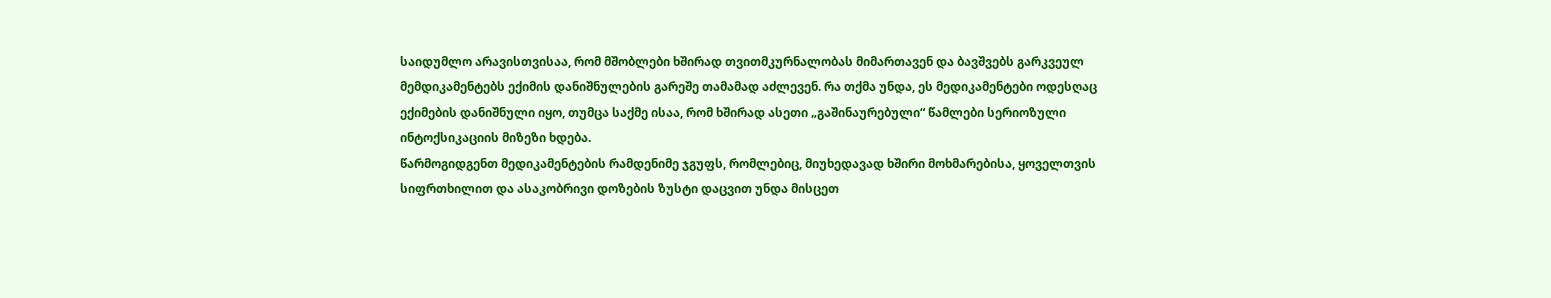საიდუმლო არავისთვისაა, რომ მშობლები ხშირად თვითმკურნალობას მიმართავენ და ბავშვებს გარკვეულ მემდიკამენტებს ექიმის დანიშნულების გარეშე თამამად აძლევენ. რა თქმა უნდა, ეს მედიკამენტები ოდესღაც ექიმების დანიშნული იყო, თუმცა საქმე ისაა, რომ ხშირად ასეთი „გაშინაურებული“ წამლები სერიოზული ინტოქსიკაციის მიზეზი ხდება.
წარმოგიდგენთ მედიკამენტების რამდენიმე ჯგუფს, რომლებიც, მიუხედავად ხშირი მოხმარებისა, ყოველთვის სიფრთხილით და ასაკობრივი დოზების ზუსტი დაცვით უნდა მისცეთ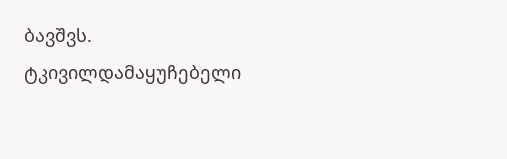ბავშვს.
ტკივილდამაყუჩებელი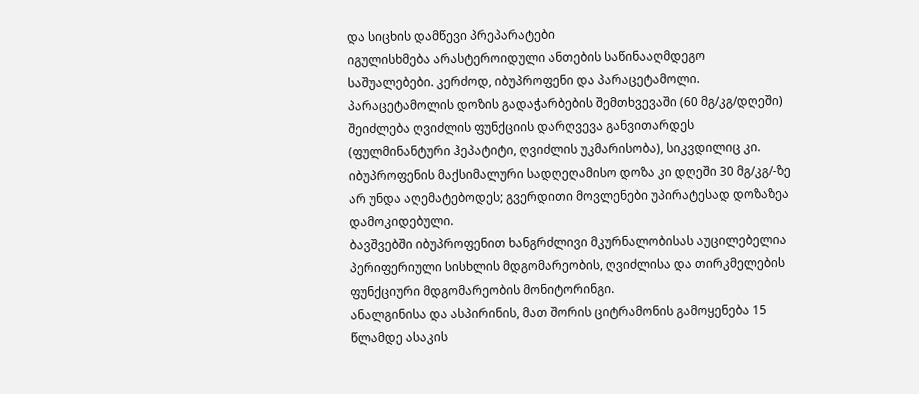და სიცხის დამწევი პრეპარატები
იგულისხმება არასტეროიდული ანთების საწინააღმდეგო საშუალებები. კერძოდ, იბუპროფენი და პარაცეტამოლი.
პარაცეტამოლის დოზის გადაჭარბების შემთხვევაში (60 მგ/კგ/დღეში) შეიძლება ღვიძლის ფუნქციის დარღვევა განვითარდეს (ფულმინანტური ჰეპატიტი, ღვიძლის უკმარისობა), სიკვდილიც კი.
იბუპროფენის მაქსიმალური სადღეღამისო დოზა კი დღეში 30 მგ/კგ/-ზე არ უნდა აღემატებოდეს; გვერდითი მოვლენები უპირატესად დოზაზეა დამოკიდებული.
ბავშვებში იბუპროფენით ხანგრძლივი მკურნალობისას აუცილებელია პერიფერიული სისხლის მდგომარეობის, ღვიძლისა და თირკმელების ფუნქციური მდგომარეობის მონიტორინგი.
ანალგინისა და ასპირინის, მათ შორის ციტრამონის გამოყენება 15 წლამდე ასაკის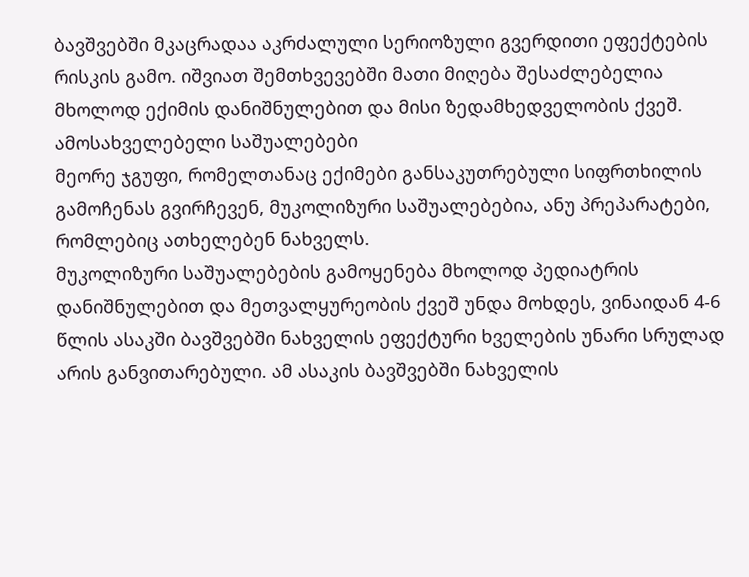ბავშვებში მკაცრადაა აკრძალული სერიოზული გვერდითი ეფექტების რისკის გამო. იშვიათ შემთხვევებში მათი მიღება შესაძლებელია მხოლოდ ექიმის დანიშნულებით და მისი ზედამხედველობის ქვეშ.
ამოსახველებელი საშუალებები
მეორე ჯგუფი, რომელთანაც ექიმები განსაკუთრებული სიფრთხილის გამოჩენას გვირჩევენ, მუკოლიზური საშუალებებია, ანუ პრეპარატები, რომლებიც ათხელებენ ნახველს.
მუკოლიზური საშუალებების გამოყენება მხოლოდ პედიატრის დანიშნულებით და მეთვალყურეობის ქვეშ უნდა მოხდეს, ვინაიდან 4-6 წლის ასაკში ბავშვებში ნახველის ეფექტური ხველების უნარი სრულად არის განვითარებული. ამ ასაკის ბავშვებში ნახველის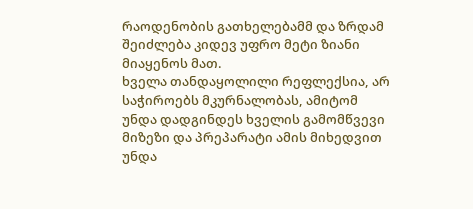რაოდენობის გათხელებამმ და ზრდამ შეიძლება კიდევ უფრო მეტი ზიანი მიაყენოს მათ.
ხველა თანდაყოლილი რეფლექსია, არ საჭიროებს მკურნალობას, ამიტომ უნდა დადგინდეს ხველის გამომწვევი მიზეზი და პრეპარატი ამის მიხედვით უნდა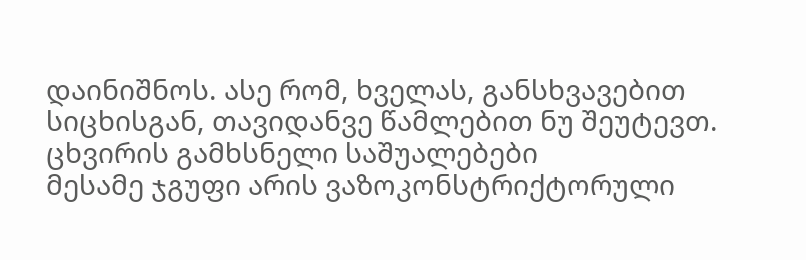დაინიშნოს. ასე რომ, ხველას, განსხვავებით სიცხისგან, თავიდანვე წამლებით ნუ შეუტევთ.
ცხვირის გამხსნელი საშუალებები
მესამე ჯგუფი არის ვაზოკონსტრიქტორული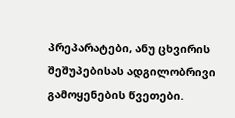პრეპარატები, ანუ ცხვირის შეშუპებისას ადგილობრივი გამოყენების წვეთები.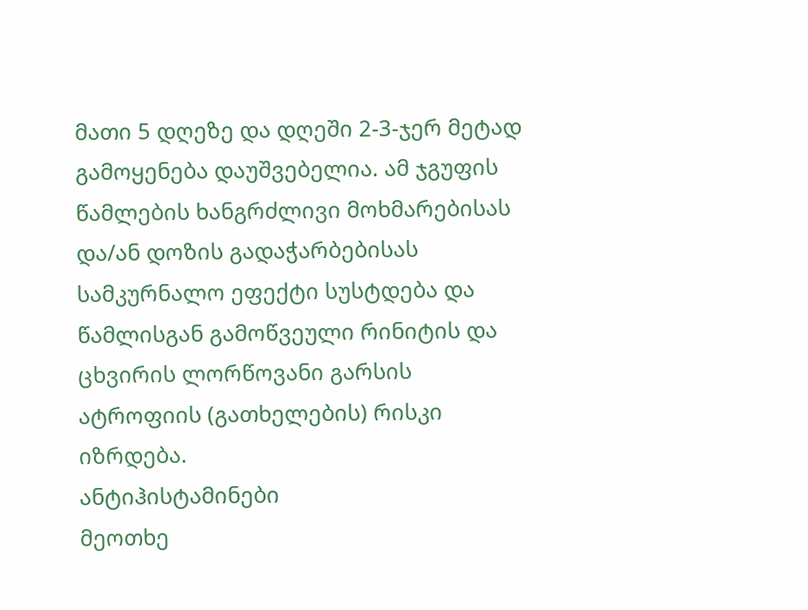მათი 5 დღეზე და დღეში 2-3-ჯერ მეტად გამოყენება დაუშვებელია. ამ ჯგუფის წამლების ხანგრძლივი მოხმარებისას და/ან დოზის გადაჭარბებისას სამკურნალო ეფექტი სუსტდება და წამლისგან გამოწვეული რინიტის და ცხვირის ლორწოვანი გარსის ატროფიის (გათხელების) რისკი იზრდება.
ანტიჰისტამინები
მეოთხე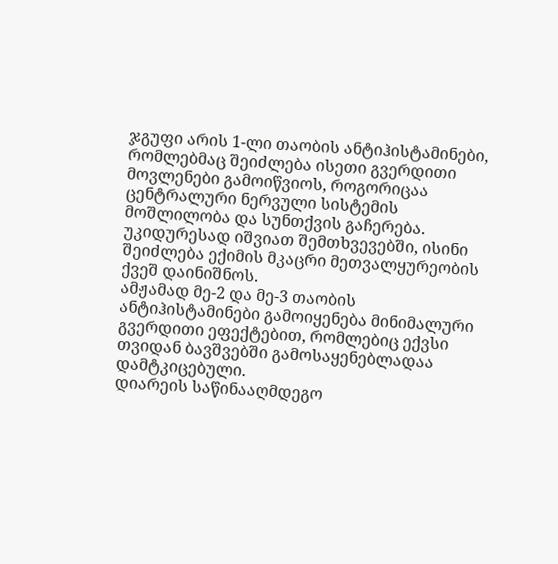ჯგუფი არის 1-ლი თაობის ანტიჰისტამინები, რომლებმაც შეიძლება ისეთი გვერდითი მოვლენები გამოიწვიოს, როგორიცაა ცენტრალური ნერვული სისტემის მოშლილობა და სუნთქვის გაჩერება. უკიდურესად იშვიათ შემთხვევებში, ისინი შეიძლება ექიმის მკაცრი მეთვალყურეობის ქვეშ დაინიშნოს.
ამჟამად მე-2 და მე-3 თაობის ანტიჰისტამინები გამოიყენება მინიმალური გვერდითი ეფექტებით, რომლებიც ექვსი თვიდან ბავშვებში გამოსაყენებლადაა დამტკიცებული.
დიარეის საწინააღმდეგო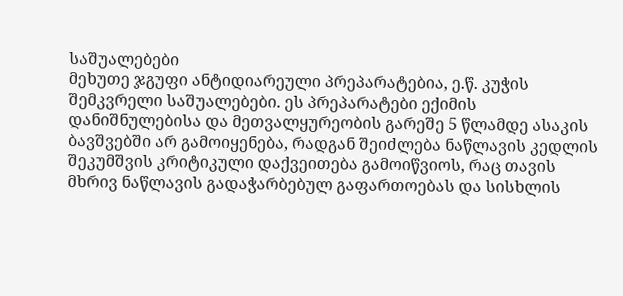საშუალებები
მეხუთე ჯგუფი ანტიდიარეული პრეპარატებია, ე.წ. კუჭის შემკვრელი საშუალებები. ეს პრეპარატები ექიმის დანიშნულებისა და მეთვალყურეობის გარეშე 5 წლამდე ასაკის ბავშვებში არ გამოიყენება, რადგან შეიძლება ნაწლავის კედლის შეკუმშვის კრიტიკული დაქვეითება გამოიწვიოს, რაც თავის მხრივ ნაწლავის გადაჭარბებულ გაფართოებას და სისხლის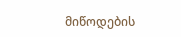მიწოდების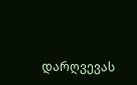დარღვევას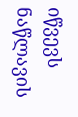იწვევს ნაწლავის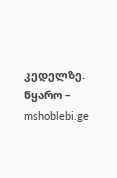კედელზე.
წყარო – mshoblebi.ge